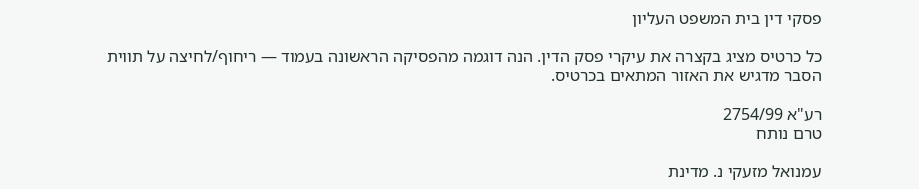פסקי דין בית המשפט העליון

כל כרטיס מציג בקצרה את עיקרי פסק הדין. הנה דוגמה מהפסיקה הראשונה בעמוד — ריחוף/לחיצה על תווית הסבר מדגיש את האזור המתאים בכרטיס.

רע"א 2754/99
טרם נותח

עמנואל מזעקי נ. מדינת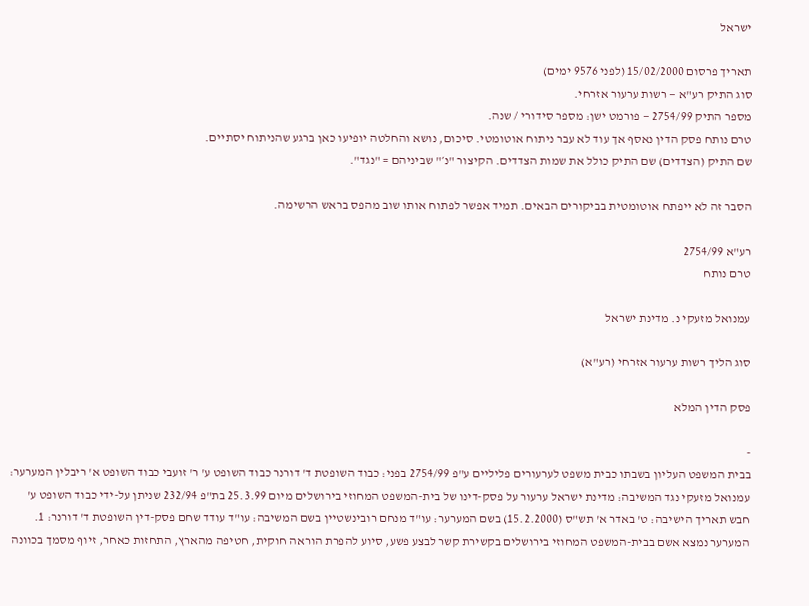ישראל

תאריך פרסום 15/02/2000 (לפני 9576 ימים)
סוג התיק רע"א — רשות ערעור אזרחי.
מספר התיק 2754/99 — פורמט ישן: מספר סידורי / שנה.
טרם נותח פסק הדין נאסף אך עוד לא עבר ניתוח אוטומטי. סיכום, נושא והחלטה יופיעו כאן ברגע שהניתוח יסתיים.
שם התיק (הצדדים) שם התיק כולל את שמות הצדדים. הקיצור "נ׳" שביניהם = "נגד".

הסבר זה לא ייפתח אוטומטית בביקורים הבאים. תמיד אפשר לפתוח אותו שוב מהפס בראש הרשימה.

רע"א 2754/99
טרם נותח

עמנואל מזעקי נ. מדינת ישראל

סוג הליך רשות ערעור אזרחי (רע"א)

פסק הדין המלא

-
בבית המשפט העליון בשבתו כבית משפט לערעורים פליליים ע"פ 2754/99 בפני: כבוד השופטת ד' דורנר כבוד השופט ע' ר' זועבי כבוד השופט א' ריבלין המערער: עמנואל מזעקי נגד המשיבה: מדינת ישראל ערעור על פסק-דינו של בית-המשפט המחוזי בירושלים מיום 25.3.99 בת"פ 232/94 שניתן על-ידי כבוד השופט ע' חבש תאריך הישיבה: ט' באדר א' תש"ס (15.2.2000) בשם המערער: עו"ד מנחם רובינשטיין בשם המשיבה: עו"ד עודד שחם פסק-דין השופטת ד' דורנר: 1. המערער נמצא אשם בבית-המשפט המחוזי בירושלים בקשירת קשר לבצע פשע, סיוע להפרת הוראה חוקית, חטיפה מהארץ, התחזות כאחר, זיוף מסמך בכוונה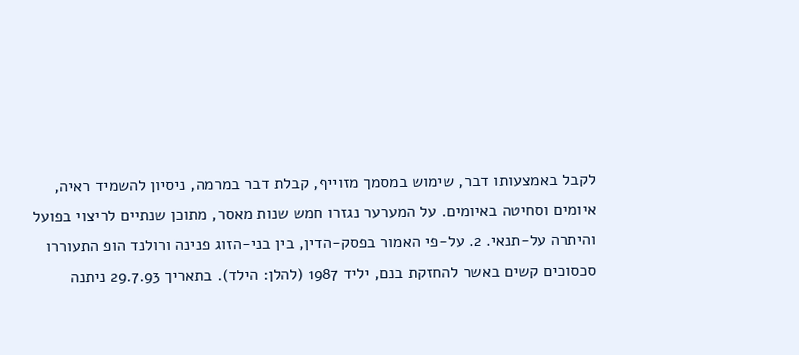לקבל באמצעותו דבר, שימוש במסמך מזוייף, קבלת דבר במרמה, ניסיון להשמיד ראיה, איומים וסחיטה באיומים. על המערער נגזרו חמש שנות מאסר, מתוכן שנתיים לריצוי בפועל והיתרה על-תנאי. 2. על-פי האמור בפסק-הדין, בין בני-הזוג פנינה ורולנד הופ התעוררו סכסוכים קשים באשר להחזקת בנם, יליד 1987 (להלן: הילד). בתאריך 29.7.93 ניתנה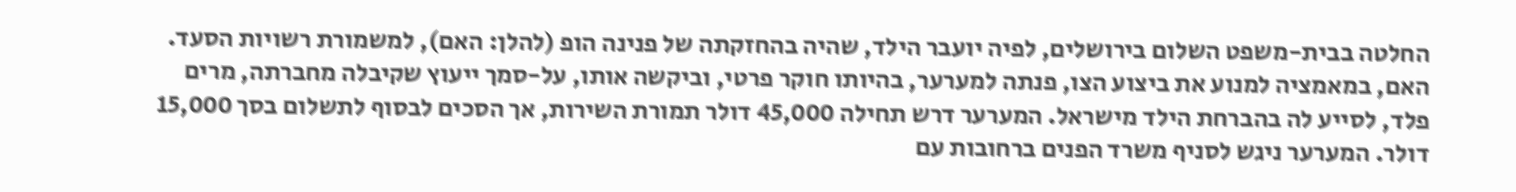החלטה בבית-משפט השלום בירושלים, לפיה יועבר הילד, שהיה בהחזקתה של פנינה הופ (להלן: האם), למשמורת רשויות הסעד. האם, במאמציה למנוע את ביצוע הצו, פנתה למערער, בהיותו חוקר פרטי, וביקשה אותו, על-סמך ייעוץ שקיבלה מחברתה, מרים פלד, לסייע לה בהברחת הילד מישראל. המערער דרש תחילה 45,000 דולר תמורת השירות, אך הסכים לבסוף לתשלום בסך 15,000 דולר. המערער ניגש לסניף משרד הפנים ברחובות עם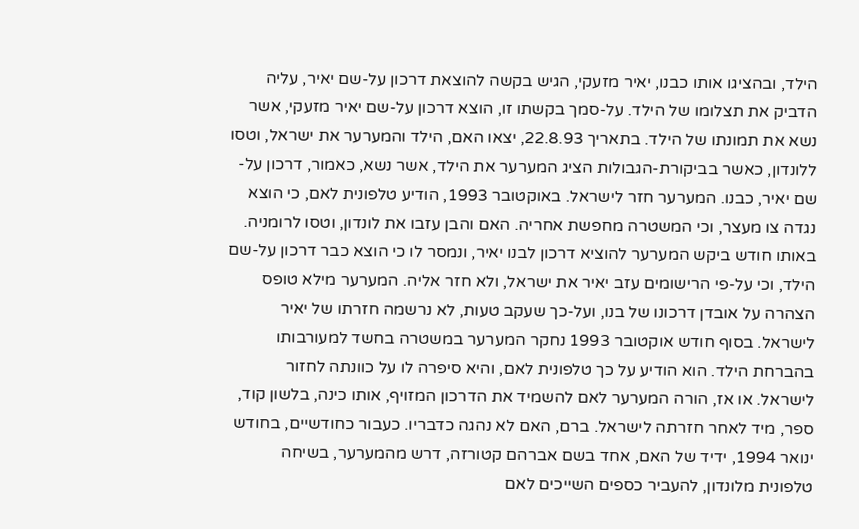הילד, ובהציגו אותו כבנו, יאיר מזעקי, הגיש בקשה להוצאת דרכון על-שם יאיר, עליה הדביק את תצלומו של הילד. על-סמך בקשתו זו, הוצא דרכון על-שם יאיר מזעקי, אשר נשא את תמונתו של הילד. בתאריך 22.8.93, יצאו האם, הילד והמערער את ישראל, וטסו ללונדון, כאשר בביקורת-הגבולות הציג המערער את הילד, אשר נשא, כאמור, דרכון על-שם יאיר, כבנו. המערער חזר לישראל. באוקטובר 1993, הודיע טלפונית לאם, כי הוצא נגדה צו מעצר, וכי המשטרה מחפשת אחריה. האם והבן עזבו את לונדון, וטסו לרומניה. באותו חודש ביקש המערער להוציא דרכון לבנו יאיר, ונמסר לו כי הוצא כבר דרכון על-שם הילד, וכי על-פי הרישומים עזב יאיר את ישראל, ולא חזר אליה. המערער מילא טופס הצהרה על אובדן דרכונו של בנו, ועל-כך שעקב טעות, לא נרשמה חזרתו של יאיר לישראל. בסוף חודש אוקטובר 1993 נחקר המערער במשטרה בחשד למעורבותו בהברחת הילד. הוא הודיע על כך טלפונית לאם, והיא סיפרה לו על כוונתה לחזור לישראל. או אז, הורה המערער לאם להשמיד את הדרכון המזויף, אותו כינה, בלשון קוד, ספר, מיד לאחר חזרתה לישראל. ברם, האם לא נהגה כדבריו. כעבור כחודשיים, בחודש ינואר 1994, ידיד של האם, אחד בשם אברהם קטורזה, דרש מהמערער, בשיחה טלפונית מלונדון, להעביר כספים השייכים לאם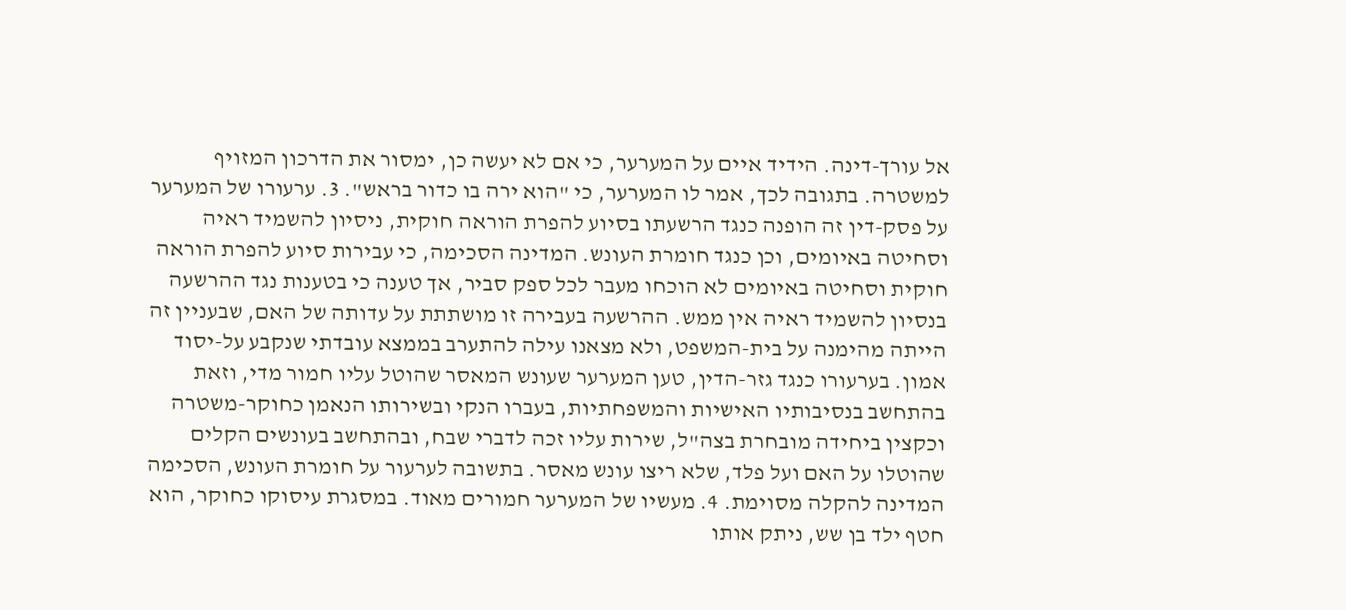אל עורך-דינה. הידיד איים על המערער, כי אם לא יעשה כן, ימסור את הדרכון המזויף למשטרה. בתגובה לכך, אמר לו המערער, כי "הוא ירה בו כדור בראש". 3. ערעורו של המערער על פסק-דין זה הופנה כנגד הרשעתו בסיוע להפרת הוראה חוקית, ניסיון להשמיד ראיה וסחיטה באיומים, וכן כנגד חומרת העונש. המדינה הסכימה, כי עבירות סיוע להפרת הוראה חוקית וסחיטה באיומים לא הוכחו מעבר לכל ספק סביר, אך טענה כי בטענות נגד ההרשעה בנסיון להשמיד ראיה אין ממש. ההרשעה בעבירה זו מושתתת על עדותה של האם, שבעניין זה הייתה מהימנה על בית-המשפט, ולא מצאנו עילה להתערב בממצא עובדתי שנקבע על-יסוד אמון. בערעורו כנגד גזר-הדין, טען המערער שעונש המאסר שהוטל עליו חמור מדי, וזאת בהתחשב בנסיבותיו האישיות והמשפחתיות, בעברו הנקי ובשירותו הנאמן כחוקר-משטרה וכקצין ביחידה מובחרת בצה"ל, שירות עליו זכה לדברי שבח, ובהתחשב בעונשים הקלים שהוטלו על האם ועל פלד, שלא ריצו עונש מאסר. בתשובה לערעור על חומרת העונש, הסכימה המדינה להקלה מסוימת. 4. מעשיו של המערער חמורים מאוד. במסגרת עיסוקו כחוקר, הוא חטף ילד בן שש, ניתק אותו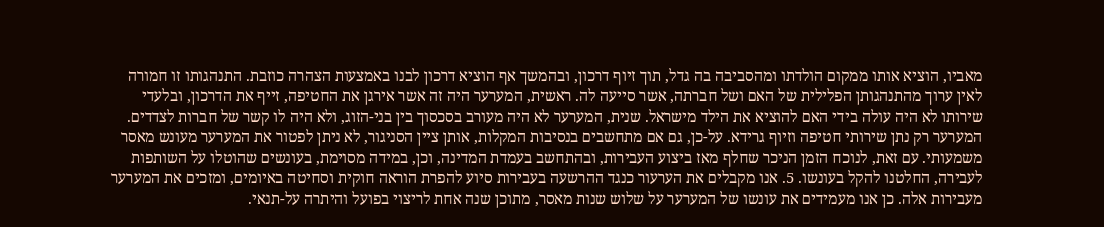מאביו, הוציא אותו ממקום הולדתו ומהסביבה בה גדל, תוך זיוף דרכון, ובהמשך אף הוציא דרכון לבנו באמצעות הצהרה כוזבת. התנהגותו זו חמורה לאין ערוך מהתנהגותן הפלילית של האם ושל חברתה, אשר סייעה לה. ראשית, המערער היה זה אשר אירגן את החטיפה, זייף את הדרכון, ובלעדי שירותו לא היה עולה בידי האם להוציא את הילד מישראל. שנית, המערער לא היה מעורב בסכסוך בין בני-הזוג, ולא היה לו קשר של חברות לצדדים. המערער רק נתן שירותי חטיפה וזיוף גרידא. על-כן, גם אם מתחשבים בנסיבות המקלות, אותן ציין הסניגור, לא ניתן לפטור את המערער מעונש מאסר משמעותי. עם זאת, לנוכח הזמן הניכר שחלף מאז ביצוע העבירות, ובהתחשב בעמדת המדינה, וכן, במידה מסוימת, בעונשים שהוטלו על השותפות לעבירה, החלטנו להקל בעונשו. 5. אנו מקבלים את הערעור כנגד ההרשעה בעבירות סיוע להפרת הוראה חוקית וסחיטה באיומים, ומזכים את המערער מעבירות אלה. כן אנו מעמידים את עונשו של המערער על שלוש שנות מאסר, מתוכן שנה אחת לריצוי בפועל והיתרה על-תנאי.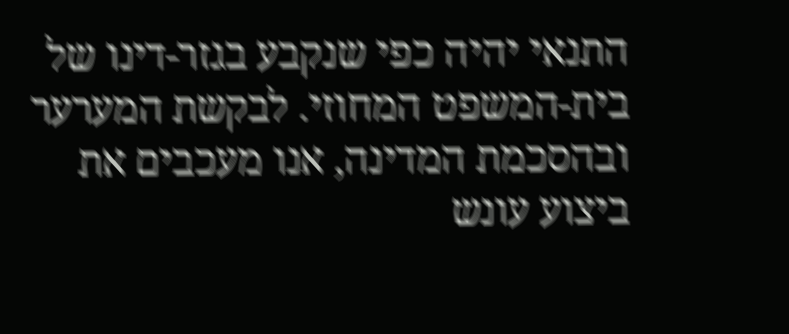התנאי יהיה כפי שנקבע בגזר-דינו של בית-המשפט המחוזי. לבקשת המערער ובהסכמת המדינה, אנו מעכבים את ביצוע עונש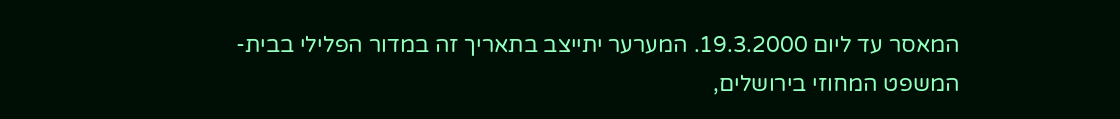המאסר עד ליום 19.3.2000. המערער יתייצב בתאריך זה במדור הפלילי בבית-המשפט המחוזי בירושלים,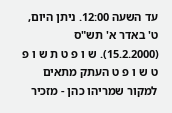עד השעה 12:00. ניתן היום, ט' באדר א' תש"ס (15.2.2000). ש ו פ ט ת ש ו פ ט ש ו פ ט העתק מתאים למקור שמריהו כהן - מזכיר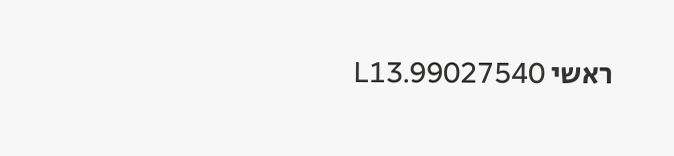ראשי 99027540.L13